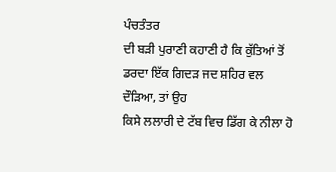ਪੰਚਤੰਤਰ
ਦੀ ਬੜੀ ਪੁਰਾਣੀ ਕਹਾਣੀ ਹੈ ਕਿ ਕੁੱਤਿਆਂ ਤੋਂ ਡਰਦਾ ਇੱਕ ਗਿਦੜ ਜਦ ਸ਼ਹਿਰ ਵਲ ਦੌੜਿਆ, ਤਾਂ ਉਹ
ਕਿਸੇ ਲਲਾਰੀ ਦੇ ਟੱਬ ਵਿਚ ਡਿੱਗ ਕੇ ਨੀਲਾ ਹੋ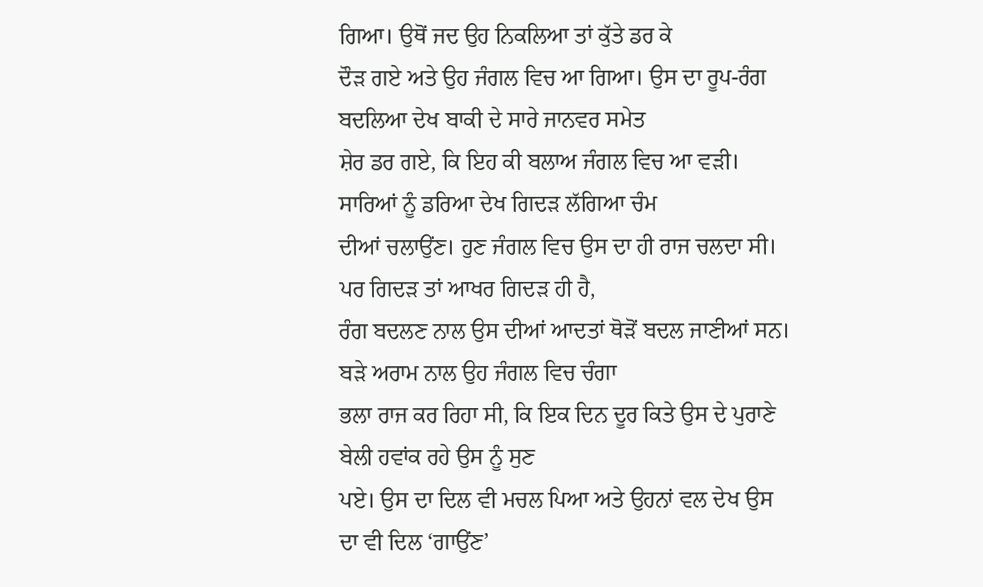ਗਿਆ। ਉਥੋਂ ਜਦ ਉਹ ਨਿਕਲਿਆ ਤਾਂ ਕੁੱਤੇ ਡਰ ਕੇ
ਦੌੜ ਗਏ ਅਤੇ ਉਹ ਜੰਗਲ ਵਿਚ ਆ ਗਿਆ। ਉਸ ਦਾ ਰੂਪ-ਰੰਗ ਬਦਲਿਆ ਦੇਖ ਬਾਕੀ ਦੇ ਸਾਰੇ ਜਾਨਵਰ ਸਮੇਤ
ਸ਼ੇਰ ਡਰ ਗਏ, ਕਿ ਇਹ ਕੀ ਬਲਾਅ ਜੰਗਲ ਵਿਚ ਆ ਵੜੀ। ਸਾਰਿਆਂ ਨੂੰ ਡਰਿਆ ਦੇਖ ਗਿਦੜ ਲੱਗਿਆ ਚੰਮ
ਦੀਆਂ ਚਲਾਉਂਣ। ਹੁਣ ਜੰਗਲ ਵਿਚ ਉਸ ਦਾ ਹੀ ਰਾਜ ਚਲਦਾ ਸੀ। ਪਰ ਗਿਦੜ ਤਾਂ ਆਖਰ ਗਿਦੜ ਹੀ ਹੈ,
ਰੰਗ ਬਦਲਣ ਨਾਲ ਉਸ ਦੀਆਂ ਆਦਤਾਂ ਥੋੜੋਂ ਬਦਲ ਜਾਣੀਆਂ ਸਨ। ਬੜੇ ਅਰਾਮ ਨਾਲ ਉਹ ਜੰਗਲ ਵਿਚ ਚੰਗਾ
ਭਲਾ ਰਾਜ ਕਰ ਰਿਹਾ ਸੀ, ਕਿ ਇਕ ਦਿਨ ਦੂਰ ਕਿਤੇ ਉਸ ਦੇ ਪੁਰਾਣੇ ਬੇਲੀ ਹਵਾਂਕ ਰਹੇ ਉਸ ਨੂੰ ਸੁਣ
ਪਏ। ਉਸ ਦਾ ਦਿਲ ਵੀ ਮਚਲ ਪਿਆ ਅਤੇ ਉਹਨਾਂ ਵਲ ਦੇਖ ਉਸ ਦਾ ਵੀ ਦਿਲ ‘ਗਾਉਂਣ’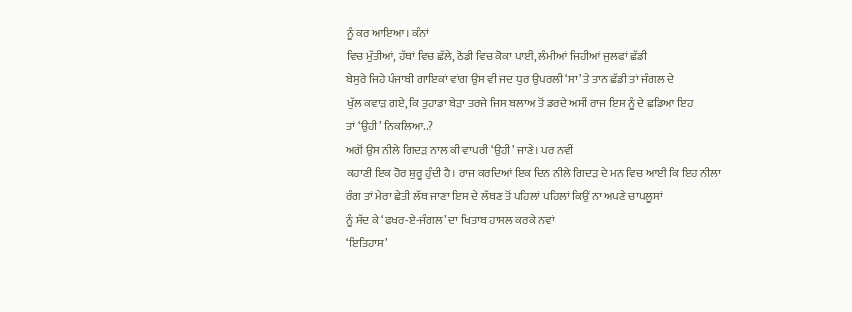ਨੂੰ ਕਰ ਆਇਆ। ਕੰਨਾਂ
ਵਿਚ ਮੁੱਤੀਆਂ, ਹੱਥਾਂ ਵਿਚ ਛੱਲੇ, ਠੋਡੀ ਵਿਚ ਕੋਕਾ ਪਾਈ, ਲੰਮੀਆਂ ਜਿਹੀਆਂ ਜੁਲਫਾਂ ਛੱਡੀ
ਬੇਸੁਰੇ ਜਿਹੇ ਪੰਜਾਬੀ ਗਾਇਕਾਂ ਵਾਂਗ ਉਸ ਵੀ ਜਦ ਧੁਰ ਉਪਰਲੀ ‘ਸਾ’ ਤੇ ਤਾਨ ਛੱਡੀ ਤਾਂ ਜੰਗਲ ਦੇ
ਖੁੱਲ ਕਵਾੜ ਗਏ, ਕਿ ਤੁਹਾਡਾ ਬੇੜਾ ਤਰਜੇ ਜਿਸ ਬਲਾਅ ਤੋਂ ਡਰਦੇ ਅਸੀਂ ਰਾਜ ਇਸ ਨੂੰ ਦੇ ਛਡਿਆ ਇਹ
ਤਾਂ ‘ਉਹੀ’ ਨਿਕਲਿਆ..?
ਅਗੋਂ ਉਸ ਨੀਲੇ ਗਿਦੜ ਨਾਲ ਕੀ ਵਾਪਰੀ ‘ਉਹੀ’ ਜਾਣੇ। ਪਰ ਨਵੀਂ
ਕਹਾਣੀ ਇਕ ਹੋਰ ਸ਼ੁਰੂ ਹੁੰਦੀ ਹੈ। ਰਾਜ ਕਰਦਿਆਂ ਇਕ ਦਿਨ ਨੀਲੇ ਗਿਦੜ ਦੇ ਮਨ ਵਿਚ ਆਈ ਕਿ ਇਹ ਨੀਲਾ
ਰੰਗ ਤਾਂ ਮੇਰਾ ਛੇਤੀ ਲੱਥ ਜਾਣਾ ਇਸ ਦੇ ਲੱਥਣ ਤੋਂ ਪਹਿਲਾਂ ਪਹਿਲਾਂ ਕਿਉਂ ਨਾ ਅਪਣੇ ਚਾਪਲੂਸਾਂ
ਨੂੰ ਸੱਦ ਕੇ ‘ਫਖਰ-ਏ-ਜੰਗਲ’ ਦਾ ਖਿਤਾਬ ਹਾਸਲ ਕਰਕੇ ਨਵਾਂ
‘ਇਤਿਹਾਸ’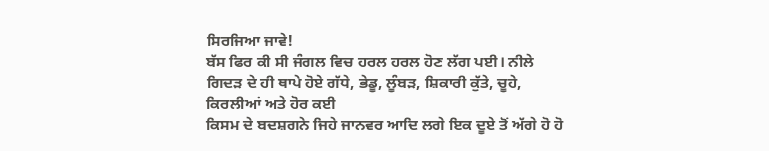ਸਿਰਜਿਆ ਜਾਵੇ!
ਬੱਸ ਫਿਰ ਕੀ ਸੀ ਜੰਗਲ ਵਿਚ ਹਰਲ ਹਰਲ ਹੋਣ ਲੱਗ ਪਈ। ਨੀਲੇ
ਗਿਦੜ ਦੇ ਹੀ ਥਾਪੇ ਹੋਏ ਗੱਧੇ, ਭੇਡੂ, ਲੂੰਬੜ, ਸ਼ਿਕਾਰੀ ਕੁੱਤੇ, ਚੂਹੇ, ਕਿਰਲੀਆਂ ਅਤੇ ਹੋਰ ਕਈ
ਕਿਸਮ ਦੇ ਬਦਸ਼ਗਨੇ ਜਿਹੇ ਜਾਨਵਰ ਆਦਿ ਲਗੇ ਇਕ ਦੂਏ ਤੋਂ ਅੱਗੇ ਹੋ ਹੋ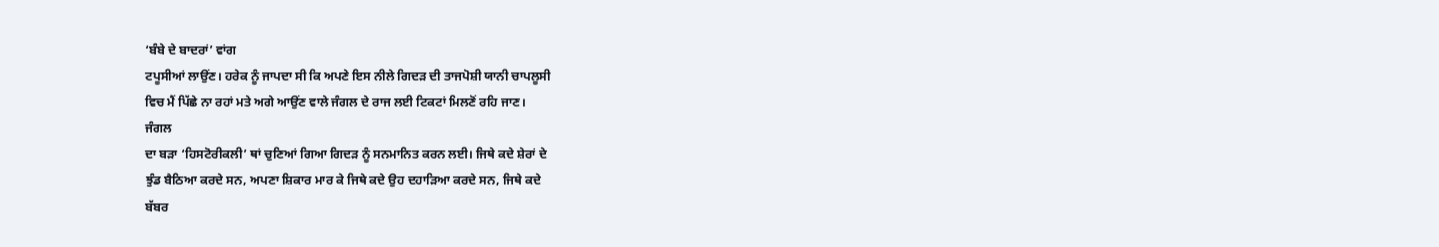‘ਬੰਬੇ ਦੇ ਬਾਦਰਾਂ’ ਵਾਂਗ
ਟਪੂਸੀਆਂ ਲਾਉਂਣ। ਹਰੇਕ ਨੂੰ ਜਾਪਦਾ ਸੀ ਕਿ ਅਪਣੇ ਇਸ ਨੀਲੇ ਗਿਦੜ ਦੀ ਤਾਜਪੋਸ਼ੀ ਯਾਨੀ ਚਾਪਲੂਸੀ
ਵਿਚ ਮੈਂ ਪਿੱਛੇ ਨਾ ਰਹਾਂ ਮਤੇ ਅਗੇ ਆਉਂਣ ਵਾਲੇ ਜੰਗਲ ਦੇ ਰਾਜ ਲਈ ਟਿਕਟਾਂ ਮਿਲਣੋਂ ਰਹਿ ਜਾਣ।
ਜੰਗਲ
ਦਾ ਬੜਾ ‘ਹਿਸਟੋਰੀਕਲੀ’ ਥਾਂ ਚੁਣਿਆਂ ਗਿਆ ਗਿਦੜ ਨੂੰ ਸਨਮਾਨਿਤ ਕਰਨ ਲਈ। ਜਿਥੇ ਕਦੇ ਸ਼ੇਰਾਂ ਦੇ
ਝੁੰਡ ਬੈਠਿਆ ਕਰਦੇ ਸਨ, ਅਪਣਾ ਸ਼ਿਕਾਰ ਮਾਰ ਕੇ ਜਿਥੇ ਕਦੇ ਉਹ ਦਹਾੜਿਆ ਕਰਦੇ ਸਨ, ਜਿਥੇ ਕਦੇ
ਬੱਬਰ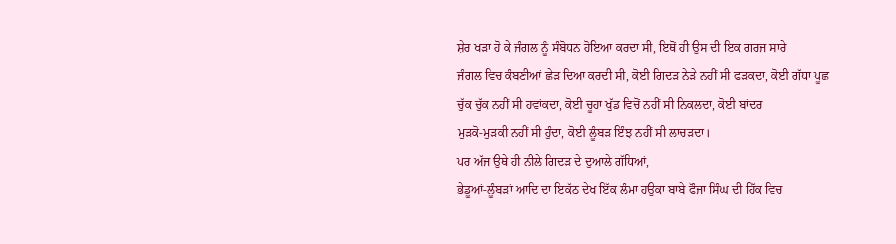ਸ਼ੇਰ ਖੜਾ ਹੋ ਕੇ ਜੰਗਲ ਨੂੰ ਸੰਬੋਧਨ ਹੋਇਆ ਕਰਦਾ ਸੀ, ਇਥੋਂ ਹੀ ਉਸ ਦੀ ਇਕ ਗਰਜ ਸਾਰੇ
ਜੰਗਲ ਵਿਚ ਕੰਬਣੀਆਂ ਛੇੜ ਦਿਆ ਕਰਦੀ ਸੀ, ਕੋਈ ਗਿਦੜ ਨੇੜੇ ਨਹੀਂ ਸੀ ਫੜਕਦਾ, ਕੋਈ ਗੱਧਾ ਪੂਛ
ਚੁੱਕ ਚੁੱਕ ਨਹੀਂ ਸੀ ਹਵਾਂਕਦਾ, ਕੋਈ ਚੂਹਾ ਖੁੱਡ ਵਿਚੋਂ ਨਹੀਂ ਸੀ ਨਿਕਲਦਾ, ਕੋਈ ਬਾਂਦਰ
ਮੁੜਕੋ-ਮੁੜਕੀ ਨਹੀਂ ਸੀ ਹੁੰਦਾ, ਕੋਈ ਲੂੰਬੜ ਇੰਝ ਨਹੀਂ ਸੀ ਲਾਚੜਦਾ।
ਪਰ ਅੱਜ ਉਥੇ ਹੀ ਨੀਲੇ ਗਿਦੜ ਦੇ ਦੁਆਲੇ ਗੱਧਿਆਂ,
ਭੇਡੂਆਂ-ਲੂੰਬੜਾਂ ਆਦਿ ਦਾ ਇਕੱਠ ਦੇਖ ਇੱਕ ਲੰਮਾ ਹਉਕਾ ਬਾਬੇ ਫੌਜਾ ਸਿੰਘ ਦੀ ਹਿੱਕ ਵਿਚ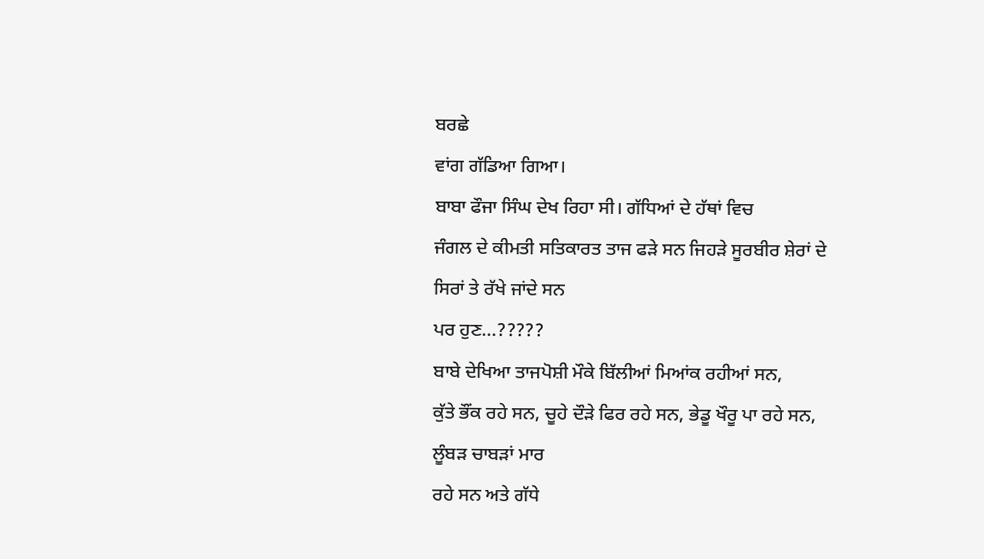ਬਰਛੇ
ਵਾਂਗ ਗੱਡਿਆ ਗਿਆ।
ਬਾਬਾ ਫੌਜਾ ਸਿੰਘ ਦੇਖ ਰਿਹਾ ਸੀ। ਗੱਧਿਆਂ ਦੇ ਹੱਥਾਂ ਵਿਚ
ਜੰਗਲ ਦੇ ਕੀਮਤੀ ਸਤਿਕਾਰਤ ਤਾਜ ਫੜੇ ਸਨ ਜਿਹੜੇ ਸੂਰਬੀਰ ਸ਼ੇਰਾਂ ਦੇ ਸਿਰਾਂ ਤੇ ਰੱਖੇ ਜਾਂਦੇ ਸਨ
ਪਰ ਹੁਣ...?????
ਬਾਬੇ ਦੇਖਿਆ ਤਾਜਪੋਸ਼ੀ ਮੌਕੇ ਬਿੱਲੀਆਂ ਮਿਆਂਕ ਰਹੀਆਂ ਸਨ,
ਕੁੱਤੇ ਭੌਂਕ ਰਹੇ ਸਨ, ਚੂਹੇ ਦੌੜੇ ਫਿਰ ਰਹੇ ਸਨ, ਭੇਡੂ ਖੌਰੂ ਪਾ ਰਹੇ ਸਨ, ਲੂੰਬੜ ਚਾਬੜਾਂ ਮਾਰ
ਰਹੇ ਸਨ ਅਤੇ ਗੱਧੇ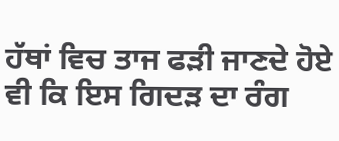ਹੱਥਾਂ ਵਿਚ ਤਾਜ ਫੜੀ ਜਾਣਦੇ ਹੋਏ ਵੀ ਕਿ ਇਸ ਗਿਦੜ ਦਾ ਰੰਗ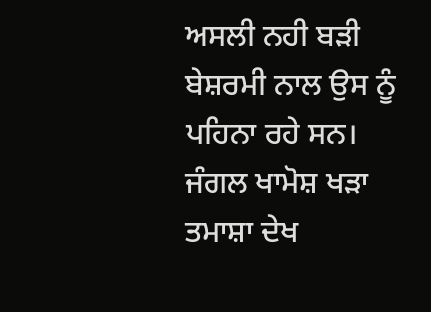ਅਸਲੀ ਨਹੀ ਬੜੀ
ਬੇਸ਼ਰਮੀ ਨਾਲ ਉਸ ਨੂੰ ਪਹਿਨਾ ਰਹੇ ਸਨ।
ਜੰਗਲ ਖਾਮੋਸ਼ ਖੜਾ ਤਮਾਸ਼ਾ ਦੇਖ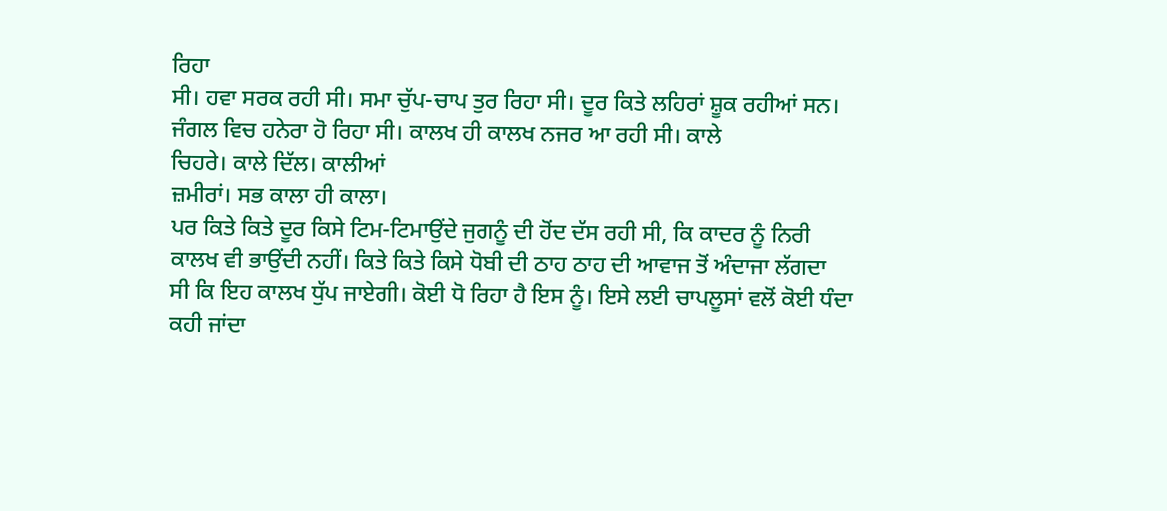ਰਿਹਾ
ਸੀ। ਹਵਾ ਸਰਕ ਰਹੀ ਸੀ। ਸਮਾ ਚੁੱਪ-ਚਾਪ ਤੁਰ ਰਿਹਾ ਸੀ। ਦੂਰ ਕਿਤੇ ਲਹਿਰਾਂ ਸ਼ੂਕ ਰਹੀਆਂ ਸਨ।
ਜੰਗਲ ਵਿਚ ਹਨੇਰਾ ਹੋ ਰਿਹਾ ਸੀ। ਕਾਲਖ ਹੀ ਕਾਲਖ ਨਜਰ ਆ ਰਹੀ ਸੀ। ਕਾਲੇ
ਚਿਹਰੇ। ਕਾਲੇ ਦਿੱਲ। ਕਾਲੀਆਂ
ਜ਼ਮੀਰਾਂ। ਸਭ ਕਾਲਾ ਹੀ ਕਾਲਾ।
ਪਰ ਕਿਤੇ ਕਿਤੇ ਦੂਰ ਕਿਸੇ ਟਿਮ-ਟਿਮਾਉਂਦੇ ਜੁਗਨੂੰ ਦੀ ਹੋਂਦ ਦੱਸ ਰਹੀ ਸੀ, ਕਿ ਕਾਦਰ ਨੂੰ ਨਿਰੀ
ਕਾਲਖ ਵੀ ਭਾਉਂਦੀ ਨਹੀਂ। ਕਿਤੇ ਕਿਤੇ ਕਿਸੇ ਧੋਬੀ ਦੀ ਠਾਹ ਠਾਹ ਦੀ ਆਵਾਜ ਤੋਂ ਅੰਦਾਜਾ ਲੱਗਦਾ
ਸੀ ਕਿ ਇਹ ਕਾਲਖ ਧੁੱਪ ਜਾਏਗੀ। ਕੋਈ ਧੋ ਰਿਹਾ ਹੈ ਇਸ ਨੂੰ। ਇਸੇ ਲਈ ਚਾਪਲੂਸਾਂ ਵਲੋਂ ਕੋਈ ਧੰਦਾ
ਕਹੀ ਜਾਂਦਾ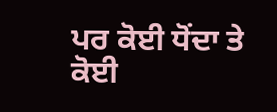ਪਰ ਕੋਈ ਧੋਂਦਾ ਤੇ ਕੋਈ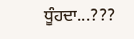ਧੂੰਹਦਾ...???